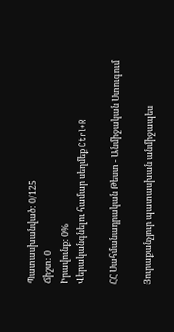Պատասխանված: 0/125
Ճիշտ: 0
Իրավունք: 0%
Վերականգնելու համար սեղմեք Ctrl+R

ՀՀ Սահմանադրական Թեստ - Անմիջական Ստուգում

Յուրաքանչյուր պատասխան անմիջապես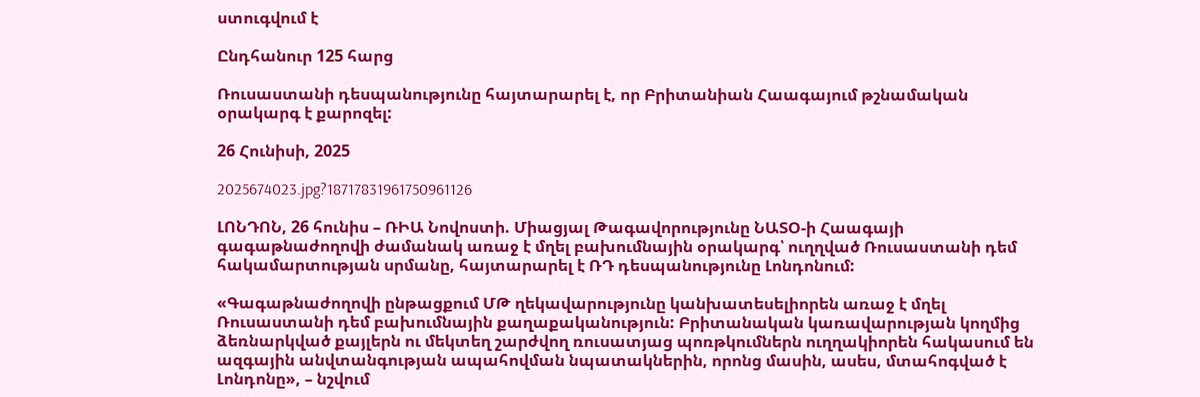ստուգվում է

Ընդհանուր 125 հարց

Ռուսաստանի դեսպանությունը հայտարարել է, որ Բրիտանիան Հաագայում թշնամական օրակարգ է քարոզել:

26 Հունիսի, 2025

2025674023.jpg?18717831961750961126

ԼՈՆԴՈՆ, 26 հունիս – ՌԻԱ Նովոստի. Միացյալ Թագավորությունը ՆԱՏՕ-ի Հաագայի գագաթնաժողովի ժամանակ առաջ է մղել բախումնային օրակարգ՝ ուղղված Ռուսաստանի դեմ հակամարտության սրմանը, հայտարարել է ՌԴ դեսպանությունը Լոնդոնում:

«Գագաթնաժողովի ընթացքում ՄԹ ղեկավարությունը կանխատեսելիորեն առաջ է մղել Ռուսաստանի դեմ բախումնային քաղաքականություն: Բրիտանական կառավարության կողմից ձեռնարկված քայլերն ու մեկտեղ շարժվող ռուսատյաց պոռթկումներն ուղղակիորեն հակասում են ազգային անվտանգության ապահովման նպատակներին, որոնց մասին, ասես, մտահոգված է Լոնդոնը», – նշվում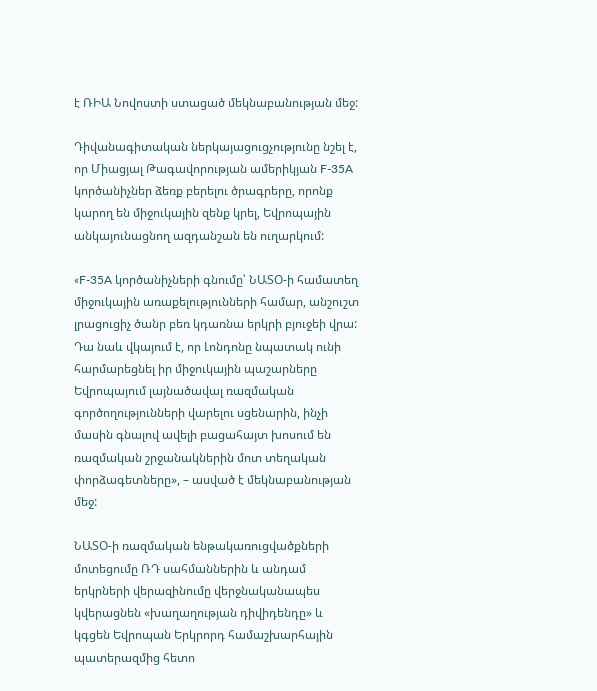է ՌԻԱ Նովոստի ստացած մեկնաբանության մեջ:

Դիվանագիտական ներկայացուցչությունը նշել է, որ Միացյալ Թագավորության ամերիկյան F-35A կործանիչներ ձեռք բերելու ծրագրերը, որոնք կարող են միջուկային զենք կրել, Եվրոպային անկայունացնող ազդանշան են ուղարկում:

«F-35A կործանիչների գնումը՝ ՆԱՏՕ-ի համատեղ միջուկային առաքելությունների համար, անշուշտ լրացուցիչ ծանր բեռ կդառնա երկրի բյուջեի վրա: Դա նաև վկայում է, որ Լոնդոնը նպատակ ունի հարմարեցնել իր միջուկային պաշարները Եվրոպայում լայնածավալ ռազմական գործողությունների վարելու սցենարին, ինչի մասին գնալով ավելի բացահայտ խոսում են ռազմական շրջանակներին մոտ տեղական փորձագետները», – ասված է մեկնաբանության մեջ:

ՆԱՏՕ-ի ռազմական ենթակառուցվածքների մոտեցումը ՌԴ սահմաններին և անդամ երկրների վերազինումը վերջնականապես կվերացնեն «խաղաղության դիվիդենդը» և կգցեն Եվրոպան Երկրորդ համաշխարհային պատերազմից հետո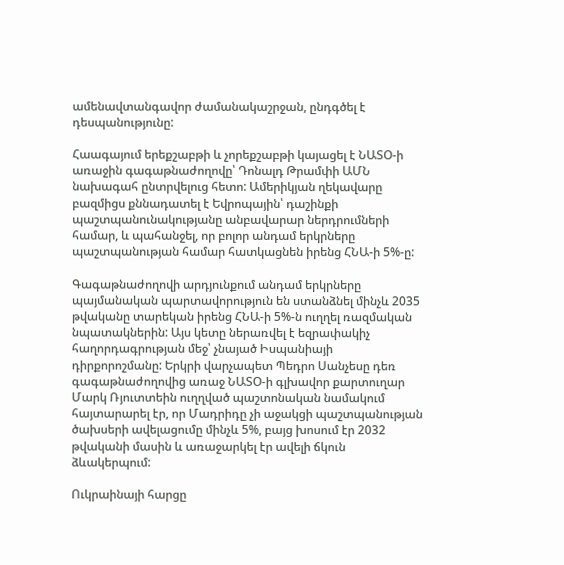ամենավտանգավոր ժամանակաշրջան, ընդգծել է դեսպանությունը:

Հաագայում երեքշաբթի և չորեքշաբթի կայացել է ՆԱՏՕ-ի առաջին գագաթնաժողովը՝ Դոնալդ Թրամփի ԱՄՆ նախագահ ընտրվելուց հետո: Ամերիկյան ղեկավարը բազմիցս քննադատել է Եվրոպային՝ դաշինքի պաշտպանունակությանը անբավարար ներդրումների համար, և պահանջել, որ բոլոր անդամ երկրները պաշտպանության համար հատկացնեն իրենց ՀՆԱ-ի 5%-ը:

Գագաթնաժողովի արդյունքում անդամ երկրները պայմանական պարտավորություն են ստանձնել մինչև 2035 թվականը տարեկան իրենց ՀՆԱ-ի 5%-ն ուղղել ռազմական նպատակներին: Այս կետը ներառվել է եզրափակիչ հաղորդագրության մեջ՝ չնայած Իսպանիայի դիրքորոշմանը: Երկրի վարչապետ Պեդրո Սանչեսը դեռ գագաթնաժողովից առաջ ՆԱՏՕ-ի գլխավոր քարտուղար Մարկ Ռյուտտեին ուղղված պաշտոնական նամակում հայտարարել էր, որ Մադրիդը չի աջակցի պաշտպանության ծախսերի ավելացումը մինչև 5%, բայց խոսում էր 2032 թվականի մասին և առաջարկել էր ավելի ճկուն ձևակերպում:

Ուկրաինայի հարցը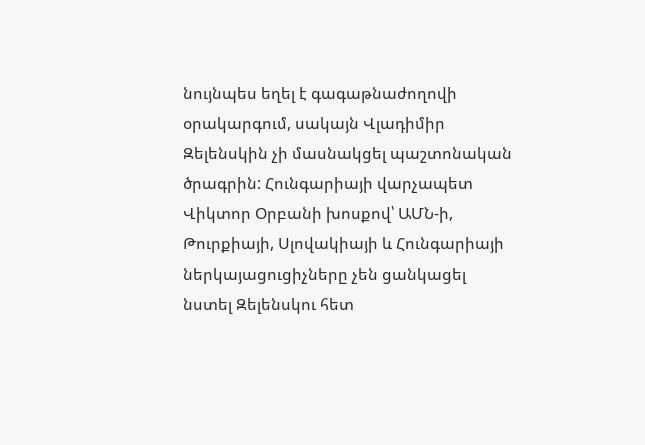նույնպես եղել է գագաթնաժողովի օրակարգում, սակայն Վլադիմիր Զելենսկին չի մասնակցել պաշտոնական ծրագրին: Հունգարիայի վարչապետ Վիկտոր Օրբանի խոսքով՝ ԱՄՆ-ի, Թուրքիայի, Սլովակիայի և Հունգարիայի ներկայացուցիչները չեն ցանկացել նստել Զելենսկու հետ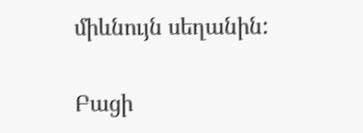միևնույն սեղանին:

Բացի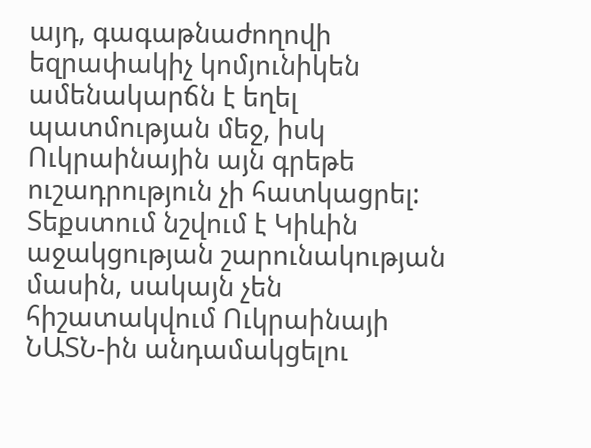այդ, գագաթնաժողովի եզրափակիչ կոմյունիկեն ամենակարճն է եղել պատմության մեջ, իսկ Ուկրաինային այն գրեթե ուշադրություն չի հատկացրել: Տեքստում նշվում է Կիևին աջակցության շարունակության մասին, սակայն չեն հիշատակվում Ուկրաինայի ՆԱՏՆ-ին անդամակցելու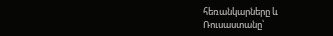հեռանկարները և Ռուսաստանը՝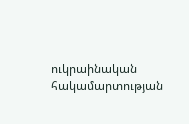ուկրաինական հակամարտության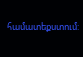համատեքստում: